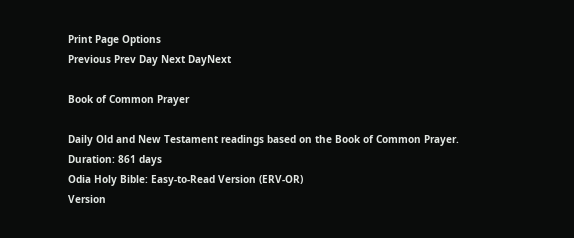Print Page Options
Previous Prev Day Next DayNext

Book of Common Prayer

Daily Old and New Testament readings based on the Book of Common Prayer.
Duration: 861 days
Odia Holy Bible: Easy-to-Read Version (ERV-OR)
Version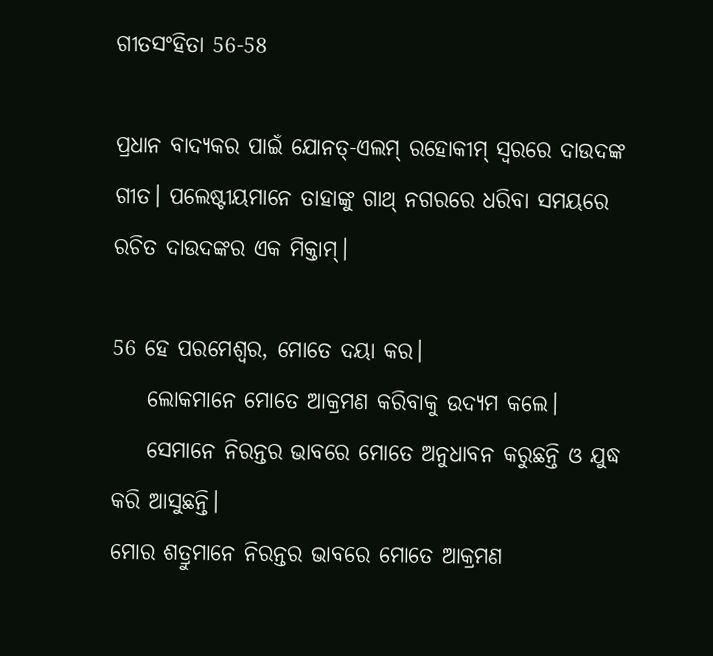ଗୀତସଂହିତା 56-58

ପ୍ରଧାନ ବାଦ୍ୟକର ପାଇଁ ଯୋନତ୍-ଏଲମ୍ ରହୋକୀମ୍ ସ୍ୱରରେ ଦାଉଦଙ୍କ ଗୀତ। ପଲେଷ୍ଟୀୟମାନେ ତାହାଙ୍କୁ ଗାଥ୍ ନଗରରେ ଧରିବା ସମୟରେ ରଚିତ ଦାଉଦଙ୍କର ଏକ ମିକ୍ତାମ୍।

56 ହେ ପରମେଶ୍ୱର, ମୋତେ ଦୟା କର।
    ଲୋକମାନେ ମୋତେ ଆକ୍ରମଣ କରିବାକୁ ଉଦ୍ୟମ କଲେ।
    ସେମାନେ ନିରନ୍ତର ଭାବରେ ମୋତେ ଅନୁଧାବନ କରୁଛନ୍ତି ଓ ଯୁଦ୍ଧ କରି ଆସୁଛନ୍ତି।
ମୋର ଶତ୍ରୁମାନେ ନିରନ୍ତର ଭାବରେ ମୋତେ ଆକ୍ରମଣ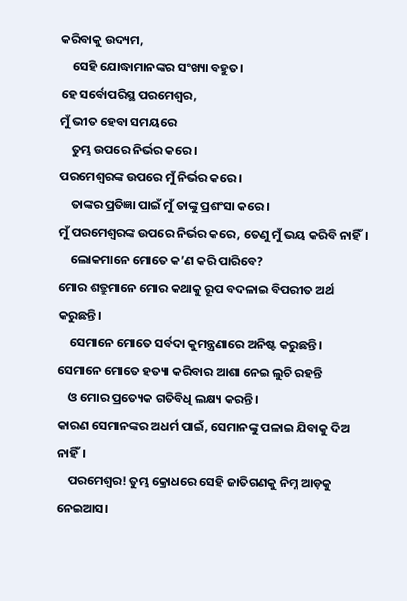କରିବାକୁ ଉଦ୍ୟମ,
    ସେହି ଯୋଦ୍ଧାମାନଙ୍କର ସଂଖ୍ୟା ବହୁତ।
ହେ ସର୍ବୋପରିସ୍ଥ ପରମେଶ୍ୱର,
ମୁଁ ଭୀତ ହେବା ସମୟରେ
    ତୁମ୍ଭ ଉପରେ ନିର୍ଭର କରେ।
ପରମେଶ୍ୱରଙ୍କ ଉପରେ ମୁଁ ନିର୍ଭର କରେ।
    ତାଙ୍କର ପ୍ରତିଜ୍ଞା ପାଇଁ ମୁଁ ତାଙ୍କୁ ପ୍ରଶଂସା କରେ।
ମୁଁ ପରମେଶ୍ୱରଙ୍କ ଉପରେ ନିର୍ଭର କରେ, ତେଣୁ ମୁଁ ଭୟ କରିବି ନାହିଁ।
    ଲୋକମାନେ ମୋତେ କ’ଣ କରି ପାରିବେ?
ମୋର ଶତ୍ରୁମାନେ ମୋର କଥାକୁ ରୂପ ବଦଳାଇ ବିପରୀତ ଅର୍ଥ କରୁଛନ୍ତି।
    ସେମାନେ ମୋତେ ସର୍ବଦା କୁମନ୍ତ୍ରଣାରେ ଅନିଷ୍ଟ କରୁଛନ୍ତି।
ସେମାନେ ମୋତେ ହତ୍ୟା କରିବାର ଆଶା ନେଇ ଲୁଚି ରହନ୍ତି
    ଓ ମୋର ପ୍ରତ୍ୟେକ ଗତିବିଧି ଲକ୍ଷ୍ୟ କରନ୍ତି।
କାରଣ ସେମାନଙ୍କର ଅଧର୍ମ ପାଇଁ, ସେମାନଙ୍କୁ ପଳାଇ ଯିବାକୁ ଦିଅ ନାହିଁ।
    ପରମେଶ୍ୱର! ତୁମ୍ଭ କ୍ରୋଧରେ ସେହି ଜାତିଗଣକୁ ନିମ୍ନ ଆଡ଼କୁ ନେଇଆସ।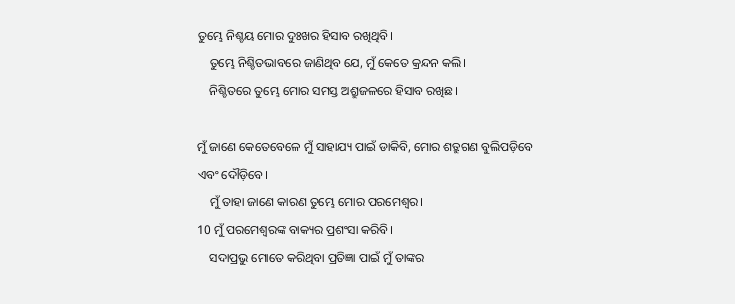ତୁମ୍ଭେ ନିଶ୍ଚୟ ମୋର ଦୁଃଖର ହିସାବ ରଖିଥିବି।
    ତୁମ୍ଭେ ନିଶ୍ଚିତଭାବରେ ଜାଣିଥିବ ଯେ, ମୁଁ କେତେ କ୍ରନ୍ଦନ କଲି।
    ନିଶ୍ଚିତରେ ତୁମ୍ଭେ ମୋର ସମସ୍ତ ଅଶ୍ରୁଜଳରେ ହିସାବ ରଖିଛ।

ମୁଁ ଜାଣେ କେତେବେଳେ ମୁଁ ସାହାଯ୍ୟ ପାଇଁ ଡାକିବି, ମୋର ଶତ୍ରୁଗଣ ବୁଲିପଡ଼ିବେ ଏବଂ ଦୌଡ଼ିବେ।
    ମୁଁ ତାହା ଜାଣେ କାରଣ ତୁମ୍ଭେ ମୋର ପରମେଶ୍ୱର।
10 ମୁଁ ପରମେଶ୍ୱରଙ୍କ ବାକ୍ୟର ପ୍ରଶଂସା କରିବି।
    ସଦାପ୍ରଭୁ ମୋତେ କରିଥିବା ପ୍ରତିଜ୍ଞା ପାଇଁ ମୁଁ ତାଙ୍କର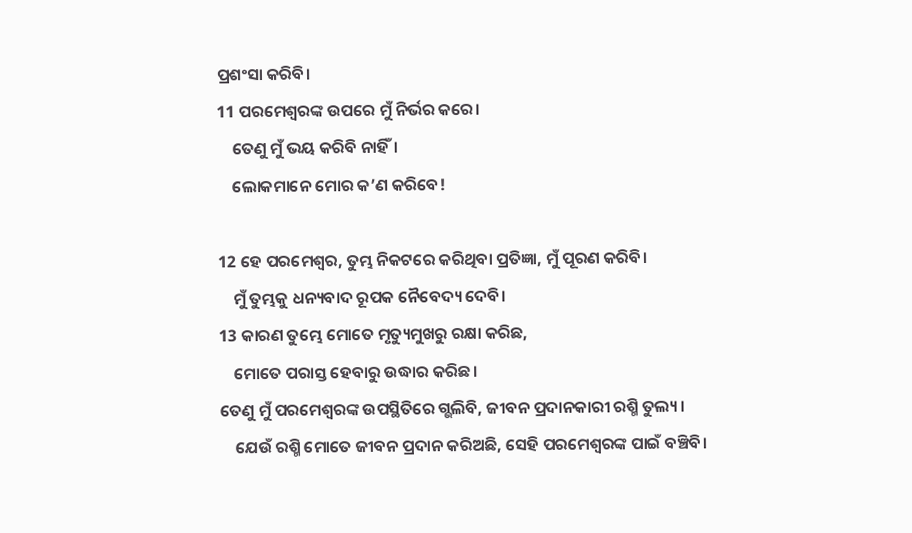ପ୍ରଶଂସା କରିବି।
11 ପରମେଶ୍ୱରଙ୍କ ଉପରେ ମୁଁ ନିର୍ଭର କରେ।
    ତେଣୁ ମୁଁ ଭୟ କରିବି ନାହିଁ।
    ଲୋକମାନେ ମୋର କ’ଣ କରିବେ!

12 ହେ ପରମେଶ୍ୱର, ତୁମ୍ଭ ନିକଟରେ କରିଥିବା ପ୍ରତିଜ୍ଞା, ମୁଁ ପୂରଣ କରିବି।
    ମୁଁ ତୁମ୍ଭକୁ ଧନ୍ୟବାଦ ରୂପକ ନୈବେଦ୍ୟ ଦେବି।
13 କାରଣ ତୁମ୍ଭେ ମୋତେ ମୃତ୍ୟୁମୁଖରୁ ରକ୍ଷା କରିଛ,
    ମୋତେ ପରାସ୍ତ ହେବାରୁ ଉଦ୍ଧାର କରିଛ।
ତେଣୁ ମୁଁ ପରମେଶ୍ୱରଙ୍କ ଉପସ୍ଥିତିରେ ଗ୍ଭଲିବି, ଜୀବନ ପ୍ରଦାନକାରୀ ରଶ୍ମି ତୁଲ୍ୟ।
    ଯେଉଁ ରଶ୍ମି ମୋତେ ଜୀବନ ପ୍ରଦାନ କରିଅଛି, ସେହି ପରମେଶ୍ୱରଙ୍କ ପାଇଁ ବଞ୍ଚିବି।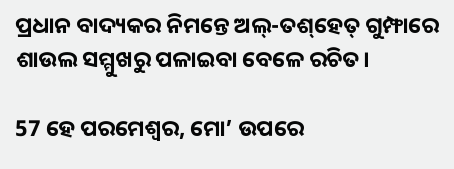ପ୍ରଧାନ ବାଦ୍ୟକର ନିମନ୍ତେ ଅଲ୍-ତ‌ଶ୍‌ହେତ୍ ଗୁମ୍ଫାରେ ଶାଉଲ ସମ୍ମୁଖରୁ ପଳାଇବା ବେଳେ ରଚିତ।

57 ହେ ପରମେଶ୍ୱର, ମୋ’ ଉପରେ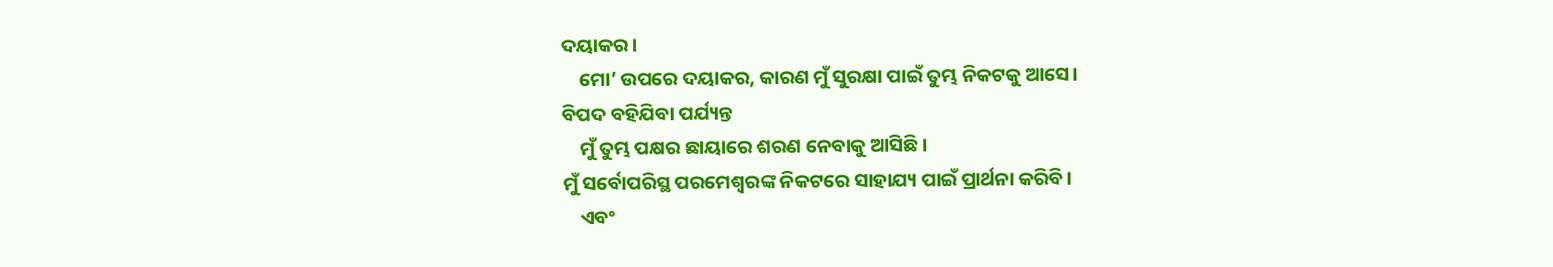ଦୟାକର।
    ମୋ’ ଉପରେ ଦୟାକର, କାରଣ ମୁଁ ସୁରକ୍ଷା ପାଇଁ ତୁମ୍ଭ ନିକଟକୁ ଆସେ।
ବିପଦ ବହିଯିବା ପର୍ଯ୍ୟନ୍ତ
    ମୁଁ ତୁମ୍ଭ ପକ୍ଷର ଛାୟାରେ ଶରଣ ନେବାକୁ ଆସିଛି।
ମୁଁ ସର୍ବୋପରିସ୍ଥ ପରମେଶ୍ୱରଙ୍କ ନିକଟରେ ସାହାଯ୍ୟ ପାଇଁ ପ୍ରାର୍ଥନା କରିବି।
    ଏବଂ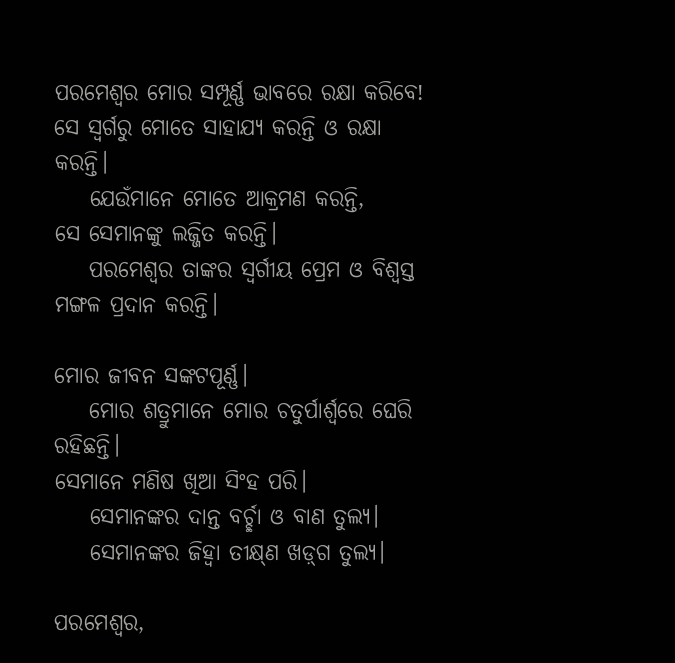ପରମେଶ୍ୱର ମୋର ସମ୍ପୂର୍ଣ୍ଣ ଭାବରେ ରକ୍ଷା କରିବେ!
ସେ ସ୍ୱର୍ଗରୁ ମୋତେ ସାହାଯ୍ୟ କରନ୍ତି ଓ ରକ୍ଷା କରନ୍ତି।
    ଯେଉଁମାନେ ମୋତେ ଆକ୍ରମଣ କରନ୍ତି,
ସେ ସେମାନଙ୍କୁ ଲଜ୍ଜିତ କରନ୍ତି।
    ପରମେଶ୍ୱର ତାଙ୍କର ସ୍ୱର୍ଗୀୟ ପ୍ରେମ ଓ ବିଶ୍ୱସ୍ତ ମଙ୍ଗଳ ପ୍ରଦାନ କରନ୍ତି।

ମୋର ଜୀବନ ସଙ୍କଟପୂର୍ଣ୍ଣ।
    ମୋର ଶତ୍ରୁମାନେ ମୋର ଚତୁର୍ପାର୍ଶ୍ୱରେ ଘେରି ରହିଛନ୍ତି।
ସେମାନେ ମଣିଷ ଖିଆ ସିଂହ ପରି।
    ସେମାନଙ୍କର ଦାନ୍ତ ବର୍ଚ୍ଛା ଓ ବାଣ ତୁଲ୍ୟ।
    ସେମାନଙ୍କର ଜିହ୍ୱା ତୀ‌କ୍ଷ୍‌ଣ ଖ‌ଡ଼୍‌ଗ ତୁଲ୍ୟ।

ପରମେଶ୍ୱର,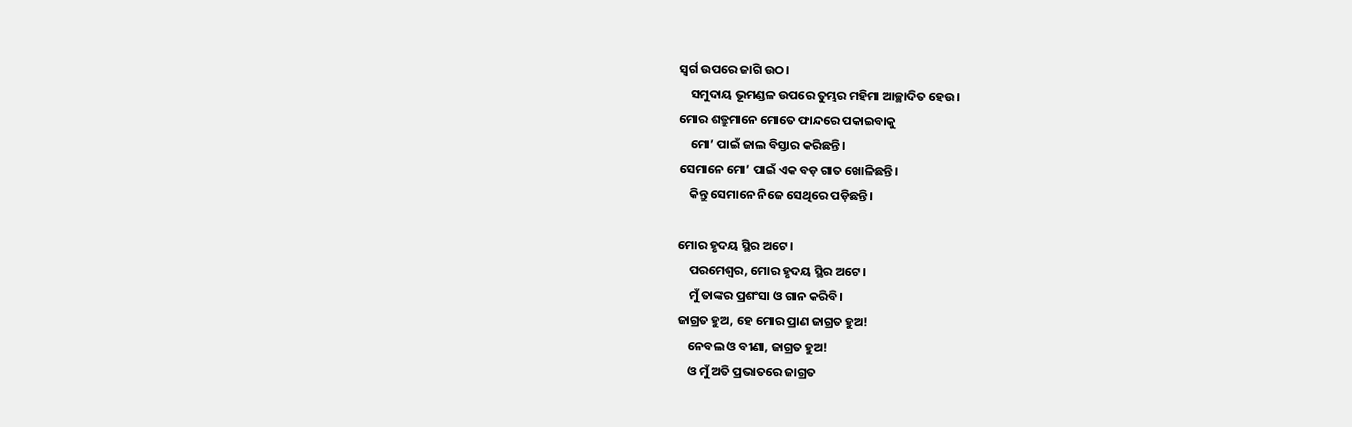ସ୍ୱର୍ଗ ଉପରେ ଜାଗି ଉଠ।
    ସମୁଦାୟ ଭୂମଣ୍ଡଳ ଉପରେ ତୁମ୍ଭର ମହିମା ଆଚ୍ଛାଦିତ ହେଉ।
ମୋର ଶତ୍ରୁମାନେ ମୋତେ ଫାନ୍ଦରେ ପକାଇବାକୁ
    ମୋ’ ପାଇଁ ଜାଲ ବିସ୍ତାର କରିଛନ୍ତି।
ସେମାନେ ମୋ’ ପାଇଁ ଏକ ବଡ଼ ଗାତ ଖୋଳିଛନ୍ତି।
    କିନ୍ତୁ ସେମାନେ ନିଜେ ସେଥିରେ ପଡ଼ିଛନ୍ତି।

ମୋର ହୃଦୟ ସ୍ଥିର ଅଟେ।
    ପରମେଶ୍ୱର, ମୋର ହୃଦୟ ସ୍ଥିର ଅଟେ।
    ମୁଁ ତାଙ୍କର ପ୍ରଶଂସା ଓ ଗାନ କରିବି।
ଜାଗ୍ରତ ହୁଅ, ହେ ମୋର ପ୍ରାଣ ଜାଗ୍ରତ ହୁଅ!
    ନେବଲ ଓ ବୀଣା, ଜାଗ୍ରତ ହୁଅ!
    ଓ ମୁଁ ଅତି ପ୍ରଭାତରେ ଜାଗ୍ରତ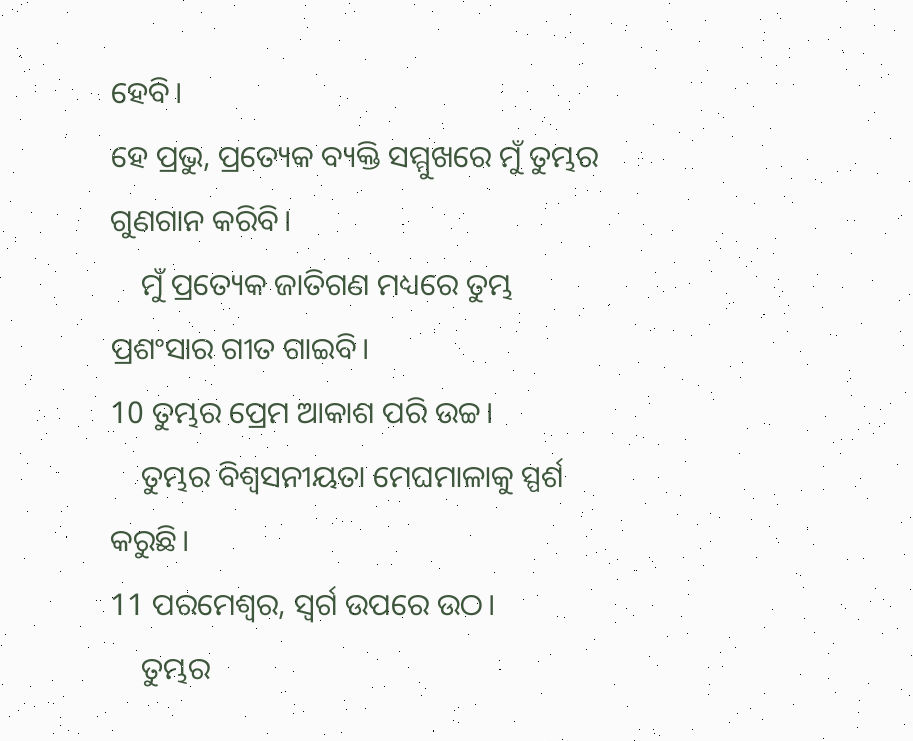ହେବି।
ହେ ପ୍ରଭୁ, ପ୍ରତ୍ୟେକ ବ୍ୟକ୍ତି ସମ୍ମୁଖରେ ମୁଁ ତୁମ୍ଭର ଗୁଣଗାନ କରିବି।
    ମୁଁ ପ୍ରତ୍ୟେକ ଜାତିଗଣ ମଧ୍ୟରେ ତୁମ୍ଭ ପ୍ରଶଂସାର ଗୀତ ଗାଇବି।
10 ତୁମ୍ଭର ପ୍ରେମ ଆକାଶ ପରି ଉଚ୍ଚ।
    ତୁମ୍ଭର ବିଶ୍ୱସନୀୟତା ମେଘମାଳାକୁ ସ୍ପର୍ଶ କରୁଛି।
11 ପରମେଶ୍ୱର, ସ୍ୱର୍ଗ ଉପରେ ଉଠ।
    ତୁମ୍ଭର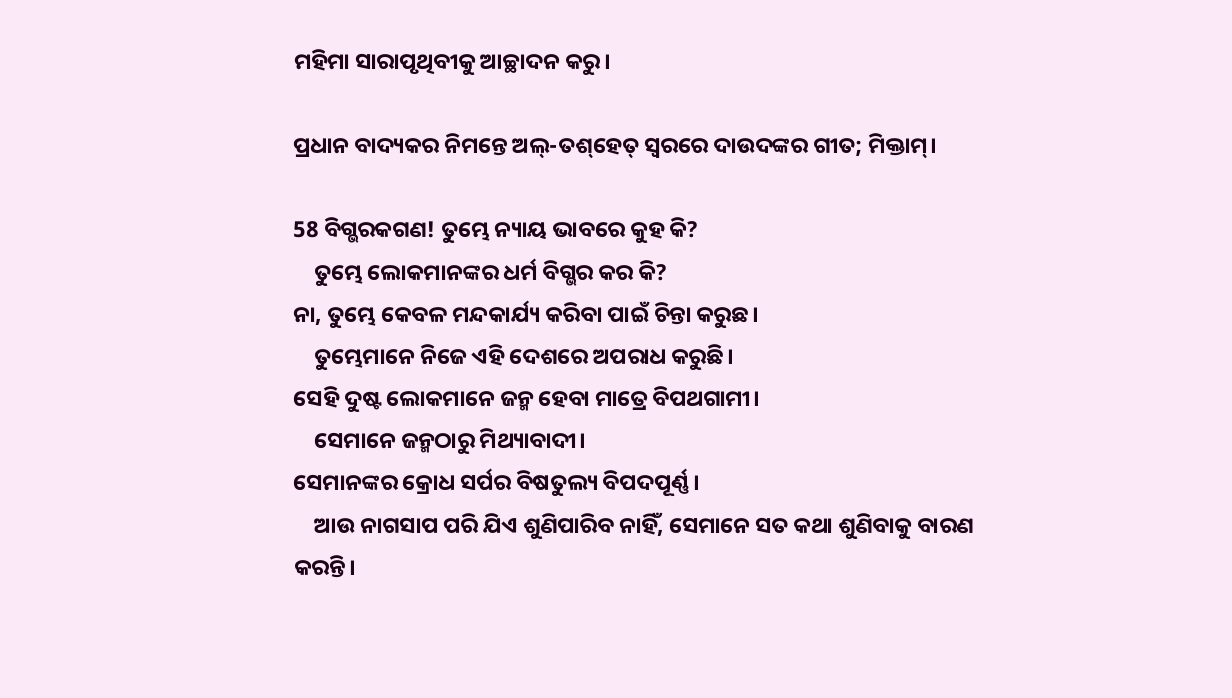ମହିମା ସାରାପୃଥିବୀକୁ ଆଚ୍ଛାଦନ କରୁ।

ପ୍ରଧାନ ବାଦ୍ୟକର ନିମନ୍ତେ ଅଲ୍-ତ‌ଶ୍‌ହେତ୍ ସ୍ୱରରେ ଦାଉଦଙ୍କର ଗୀତ; ମିକ୍ତାମ୍।

58 ବିଗ୍ଭରକଗଣ! ତୁମ୍ଭେ ନ୍ୟାୟ ଭାବରେ କୁହ କି?
    ତୁମ୍ଭେ ଲୋକମାନଙ୍କର ଧର୍ମ ବିଗ୍ଭର କର କି?
ନା, ତୁମ୍ଭେ କେବଳ ମନ୍ଦକାର୍ଯ୍ୟ କରିବା ପାଇଁ ଚିନ୍ତା କରୁଛ।
    ତୁମ୍ଭେମାନେ ନିଜେ ଏହି ଦେଶରେ ଅପରାଧ କରୁଛି।
ସେହି ଦୁଷ୍ଟ ଲୋକମାନେ ଜନ୍ମ ହେବା ମାତ୍ରେ ବିପଥଗାମୀ।
    ସେମାନେ ଜନ୍ମଠାରୁ ମିଥ୍ୟାବାଦୀ।
ସେମାନଙ୍କର କ୍ରୋଧ ସର୍ପର ବିଷତୁଲ୍ୟ ବିପଦପୂର୍ଣ୍ଣ।
    ଆଉ ନାଗସାପ ପରି ଯିଏ ଶୁଣିପାରିବ ନାହିଁ, ସେମାନେ ସତ କଥା ଶୁଣିବାକୁ ବାରଣ କରନ୍ତି।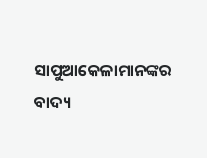ସାପୁଆକେଳାମାନଙ୍କର ବାଦ୍ୟ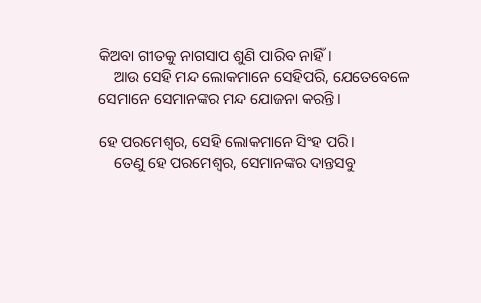କିଅବା ଗୀତକୁ ନାଗସାପ ଶୁଣି ପାରିବ ନାହିଁ।
    ଆଉ ସେହି ମନ୍ଦ ଲୋକମାନେ ସେହିପରି, ଯେତେବେଳେ ସେମାନେ ସେମାନଙ୍କର ମନ୍ଦ ଯୋଜନା କରନ୍ତି।

ହେ ପରମେଶ୍ୱର, ସେହି ଲୋକମାନେ ସିଂହ ପରି।
    ତେଣୁ ହେ ପରମେଶ୍ୱର, ସେମାନଙ୍କର ଦାନ୍ତସବୁ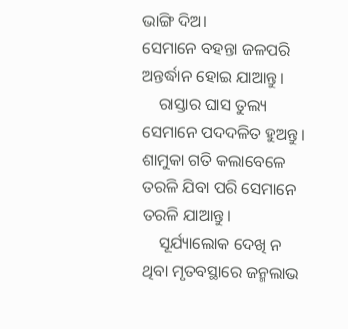ଭାଙ୍ଗି ଦିଅ।
ସେମାନେ ବହନ୍ତା ଜଳପରି ଅନ୍ତର୍ଦ୍ଧାନ ହୋଇ ଯାଆନ୍ତୁ।
    ରାସ୍ତାର ଘାସ ତୁଲ୍ୟ ସେମାନେ ପଦଦଳିତ ହୁଅନ୍ତୁ।
ଶାମୁକା ଗତି କଲାବେଳେ ତରଳି ଯିବା ପରି ସେମାନେ ତରଳି ଯାଆନ୍ତୁ।
    ସୂର୍ଯ୍ୟାଲୋକ ଦେଖି ନ ଥିବା ମୃତବସ୍ଥାରେ ଜନ୍ମଲାଭ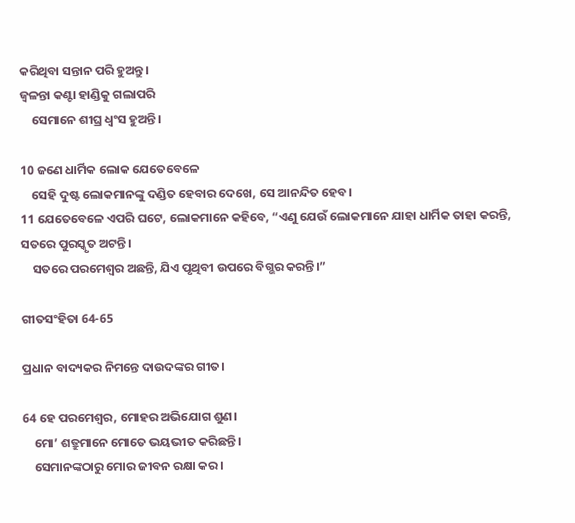କରିଥିବା ସନ୍ତାନ ପରି ହୁଅନ୍ତୁ।
ଜ୍ୱଳନ୍ତା କଣ୍ଟା ହାଣ୍ଡିକୁ ଗଲାପରି
    ସେମାନେ ଶୀଘ୍ର ଧ୍ୱଂସ ହୁଅନ୍ତି।

10 ଜଣେ ଧାର୍ମିକ ଲୋକ ଯେତେବେଳେ
    ସେହି ଦୁଷ୍ଟ ଲୋକମାନଙ୍କୁ ଦଣ୍ଡିତ ହେବାର ଦେଖେ, ସେ ଆନନ୍ଦିତ ହେବ।
11 ଯେତେବେଳେ ଏପରି ଘଟେ, ଲୋକମାନେ କହିବେ, “ଏଣୁ ଯେଉଁ ଲୋକମାନେ ଯାହା ଧାର୍ମିକ ତାହା କରନ୍ତି, ସତରେ ପୁରସ୍କୃତ ଅଟନ୍ତି।
    ସତରେ ପରମେଶ୍ୱର ଅଛନ୍ତି, ଯିଏ ପୃଥିବୀ ଉପରେ ବିଗ୍ଭର କରନ୍ତି।”

ଗୀତସଂହିତା 64-65

ପ୍ରଧାନ ବାଦ୍ୟକର ନିମନ୍ତେ ଦାଉଦଙ୍କର ଗୀତ।

64 ହେ ପରମେଶ୍ୱର, ମୋହର ଅଭିଯୋଗ ଶୁଣ।
    ମୋ’ ଶତ୍ରୁମାନେ ମୋତେ ଭୟଭୀତ କରିଛନ୍ତି।
    ସେମାନଙ୍କଠାରୁ ମୋର ଜୀବନ ରକ୍ଷା କର।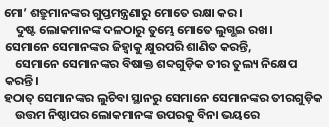ମୋ’ ଶତ୍ରୁମାନଙ୍କର ଗୁପ୍ତମନ୍ତ୍ରଣାରୁ ମୋତେ ରକ୍ଷା କର।
    ଦୁଷ୍ଟ ଲୋକମାନଙ୍କ ଦଳଠାରୁ ତୁମ୍ଭେ ମୋତେ ଲୁଗ୍ଭଇ ରଖ।
ସେମାନେ ସେମାନଙ୍କର ଜିହ୍ୱାକୁ କ୍ଷୁରପରି ଶାଣିତ କରନ୍ତି,
    ସେମାନେ ସେମାନଙ୍କର ବିଷାକ୍ତ ଶବ୍ଦଗୁଡ଼ିକ ତୀର ତୁଲ୍ୟ ନିକ୍ଷେପ କରନ୍ତି।
ହଠାତ୍ ସେମାନଙ୍କର ଲୁଚିବା ସ୍ଥାନରୁ ସେମାନେ ସେମାନଙ୍କର ତୀରଗୁଡ଼ିକ
    ଉତ୍ତମ ନିଷ୍ଠାପର ଲୋକମାନଙ୍କ ଉପରକୁ ବିନା ଭୟରେ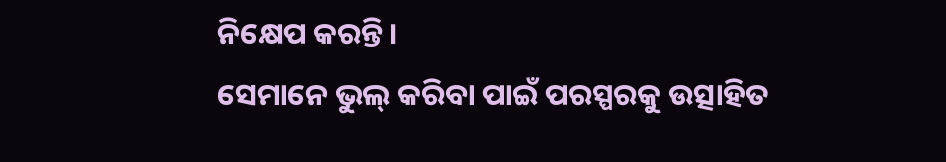ନିକ୍ଷେପ କରନ୍ତି।
ସେମାନେ ଭୁଲ୍ କରିବା ପାଇଁ ପରସ୍ପରକୁ ଉତ୍ସାହିତ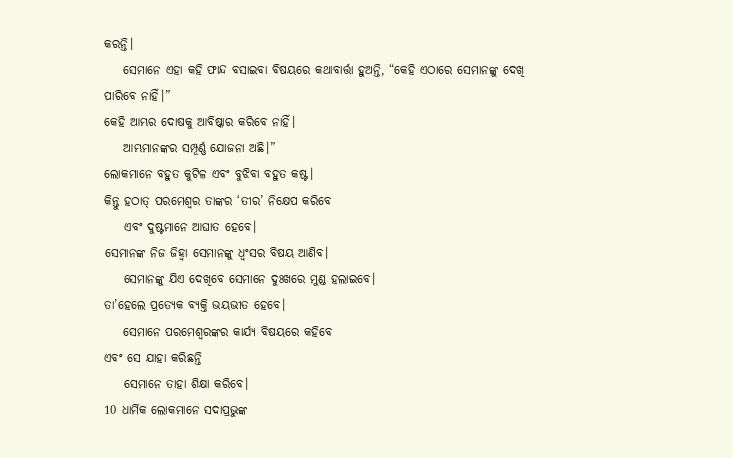କରନ୍ତି।
    ସେମାନେ ଏହା କହି ଫାନ୍ଦ ବସାଇବା ବିଷୟରେ କଥାବାର୍ତ୍ତା ହୁଅନ୍ତି, “କେହି ଏଠାରେ ସେମାନଙ୍କୁ ଦେଖି ପାରିବେ ନାହିଁ।”
କେହି ଆମ୍ଭର ଦୋଷକୁ ଆବିଷ୍କାର କରିବେ ନାହିଁ।
    ଆମ୍ଭମାନଙ୍କର ସମ୍ପୂର୍ଣ୍ଣ ଯୋଜନା ଅଛି।”
ଲୋକମାନେ ବହୁତ କୁଟିଳ ଏବଂ ବୁଝିବା ବହୁତ କଷ୍ଟ।
କିନ୍ତୁ ହଠାତ୍ ପରମେଶ୍ୱର ତାଙ୍କର ‘ତୀର’ ନିକ୍ଷେପ କରିବେ
    ଏବଂ ଦୁଷ୍ଟମାନେ ଆଘାତ ହେବେ।
ସେମାନଙ୍କ ନିଜ ଜିହ୍ୱା ସେମାନଙ୍କୁ ଧ୍ୱଂସର ବିଷୟ ଆଣିବ।
    ସେମାନଙ୍କୁ ଯିଏ ଦେଖିବେ ସେମାନେ ଦୁଃଖରେ ମୁଣ୍ଡ ହଲାଇବେ।
ତା’ହେଲେ ପ୍ରତ୍ୟେକ ବ୍ୟକ୍ତି ଭୟଭୀତ ହେବେ।
    ସେମାନେ ପରମେଶ୍ୱରଙ୍କର କାର୍ଯ୍ୟ ବିଷୟରେ କହିବେ
ଏବଂ ସେ ଯାହା କରିଛନ୍ତି
    ସେମାନେ ତାହା ଶିକ୍ଷା କରିବେ।
10 ଧାର୍ମିକ ଲୋକମାନେ ସଦାପ୍ରଭୁଙ୍କ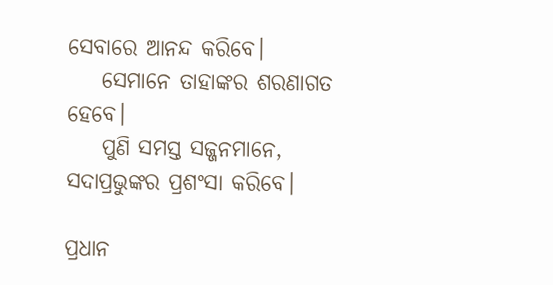ସେବାରେ ଆନନ୍ଦ କରିବେ।
    ସେମାନେ ତାହାଙ୍କର ଶରଣାଗତ ହେବେ।
    ପୁଣି ସମସ୍ତ ସଜ୍ଜନମାନେ, ସଦାପ୍ରଭୁଙ୍କର ପ୍ରଶଂସା କରିବେ।

ପ୍ରଧାନ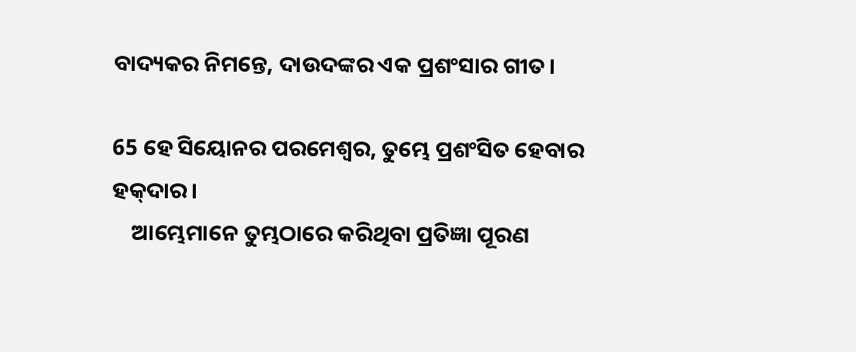ବାଦ୍ୟକର ନିମନ୍ତେ, ଦାଉଦଙ୍କର ଏକ ପ୍ରଶଂସାର ଗୀତ।

65 ହେ ସିୟୋନର ପରମେଶ୍ୱର, ତୁମ୍ଭେ ପ୍ରଶଂସିତ ହେବାର ହ‌କ୍‌ଦାର।
    ଆମ୍ଭେମାନେ ତୁମ୍ଭଠାରେ କରିଥିବା ପ୍ରତିଜ୍ଞା ପୂରଣ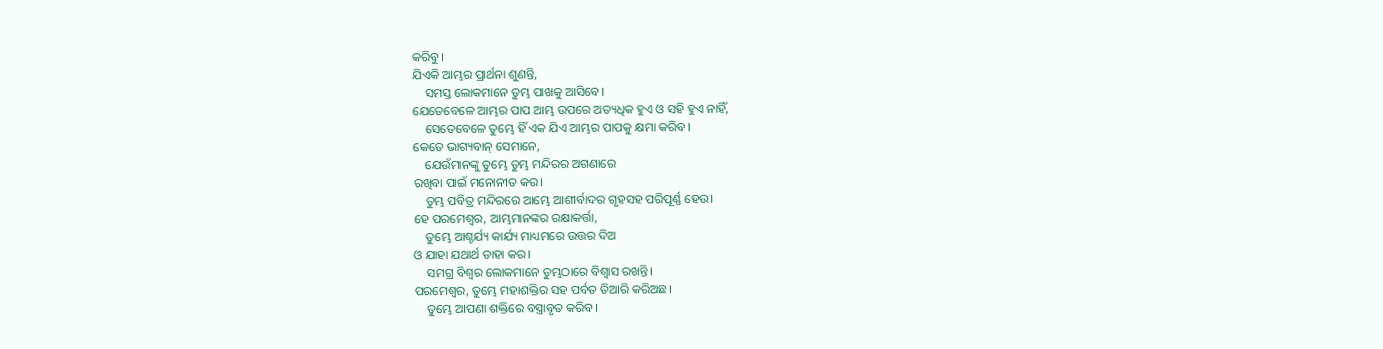କରିବୁ।
ଯିଏକି ଆମ୍ଭର ପ୍ରାର୍ଥନା ଶୁଣନ୍ତି,
    ସମସ୍ତ ଲୋକମାନେ ତୁମ୍ଭ ପାଖକୁ ଆସିବେ।
ଯେତେବେଳେ ଆମ୍ଭର ପାପ ଆମ୍ଭ ଉପରେ ଅତ୍ୟଧିକ ହୁଏ ଓ ସହି ହୁଏ ନାହିଁ,
    ସେତେବେଳେ ତୁମ୍ଭେ ହିଁ ଏକ ଯିଏ ଆମ୍ଭର ପାପକୁ କ୍ଷମା କରିବ।
କେତେ ଭାଗ୍ୟବାନ୍ ସେମାନେ,
    ଯେଉଁମାନଙ୍କୁ ତୁମ୍ଭେ ତୁମ୍ଭ ମନ୍ଦିରର ଅଗଣାରେ
ରଖିବା ପାଇଁ ମନୋନୀତ କର।
    ତୁମ୍ଭ ପବିତ୍ର ମନ୍ଦିରରେ ଆମ୍ଭେ ଆଶୀର୍ବାଦର ଗୃହସହ ପରିପୂର୍ଣ୍ଣ ହେଉ।
ହେ ପରମେଶ୍ୱର, ଆମ୍ଭମାନଙ୍କର ରକ୍ଷାକର୍ତ୍ତା,
    ତୁମ୍ଭେ ଆଶ୍ଚର୍ଯ୍ୟ କାର୍ଯ୍ୟ ମାଧ୍ୟମରେ ଉତ୍ତର ଦିଅ
ଓ ଯାହା ଯଥାର୍ଥ ତାହା କର।
    ସମଗ୍ର ବିଶ୍ୱର ଲୋକମାନେ ତୁମ୍ଭଠାରେ ବିଶ୍ୱାସ ରଖନ୍ତି।
ପରମେଶ୍ୱର, ତୁମ୍ଭେ ମହାଶକ୍ତିର ସହ ପର୍ବତ ତିଆରି କରିଅଛ।
    ତୁମ୍ଭେ ଆପଣା ଶକ୍ତିରେ ବସ୍ତ୍ରାବୃତ କରିବ।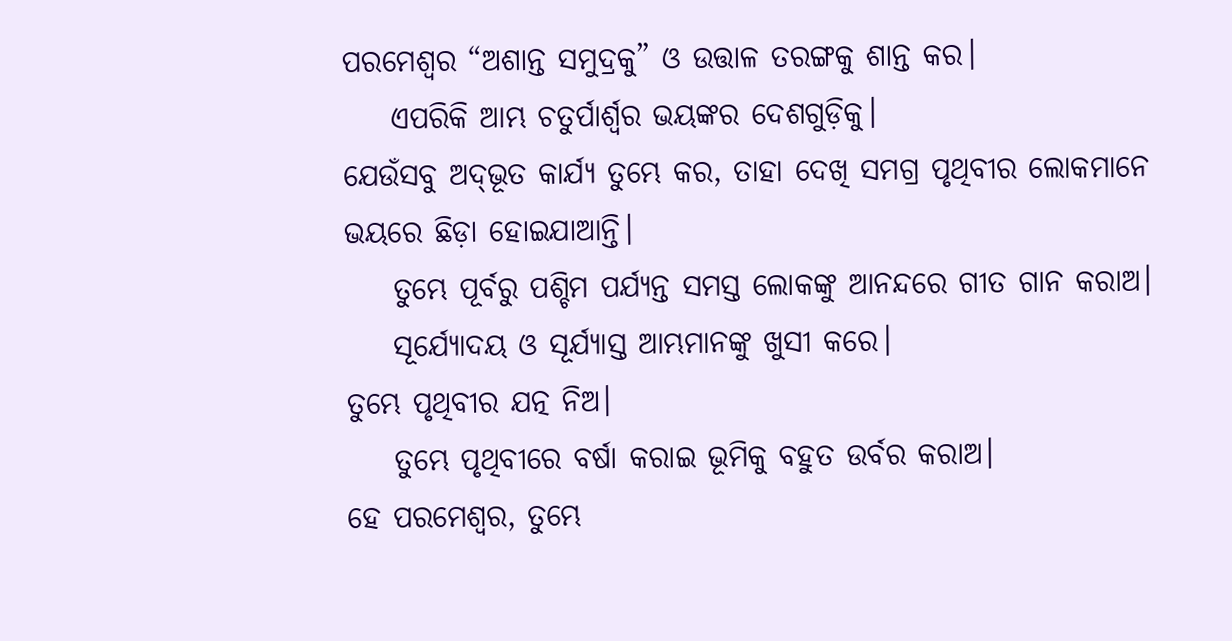ପରମେଶ୍ୱର “ଅଶାନ୍ତ ସମୁଦ୍ରକୁ” ଓ ଉତ୍ତାଳ ତରଙ୍ଗକୁ ଶାନ୍ତ କର।
    ଏପରିକି ଆମ୍ଭ ଚତୁର୍ପାର୍ଶ୍ୱର ଭୟଙ୍କର ଦେଶଗୁଡ଼ିକୁ।
ଯେଉଁସବୁ ଅ‌ଦ୍‌ଭୂତ କାର୍ଯ୍ୟ ତୁମ୍ଭେ କର, ତାହା ଦେଖି ସମଗ୍ର ପୃଥିବୀର ଲୋକମାନେ ଭୟରେ ଛିଡ଼ା ହୋଇଯାଆନ୍ତି।
    ତୁମ୍ଭେ ପୂର୍ବରୁ ପଶ୍ଚିମ ପର୍ଯ୍ୟନ୍ତ ସମସ୍ତ ଲୋକଙ୍କୁ ଆନନ୍ଦରେ ଗୀତ ଗାନ କରାଅ।
    ସୂର୍ଯ୍ୟୋଦୟ ଓ ସୂର୍ଯ୍ୟାସ୍ତ ଆମ୍ଭମାନଙ୍କୁ ଖୁସୀ କରେ।
ତୁମ୍ଭେ ପୃଥିବୀର ଯତ୍ନ ନିଅ।
    ତୁମ୍ଭେ ପୃଥିବୀରେ ବର୍ଷା କରାଇ ଭୂମିକୁ ବହୁତ ଉର୍ବର କରାଅ।
ହେ ପରମେଶ୍ୱର, ତୁମ୍ଭେ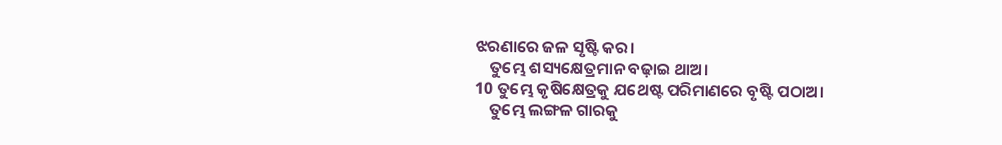ଝରଣାରେ ଜଳ ସୃଷ୍ଟି କର।
    ତୁମ୍ଭେ ଶସ୍ୟକ୍ଷେତ୍ରମାନ ବଢ଼ାଇ ଥାଅ।
10 ତୁମ୍ଭେ କୃଷିକ୍ଷେତ୍ରକୁ ଯଥେଷ୍ଟ ପରିମାଣରେ ବୃଷ୍ଟି ପଠାଅ।
    ତୁମ୍ଭେ ଲଙ୍ଗଳ ଗାରକୁ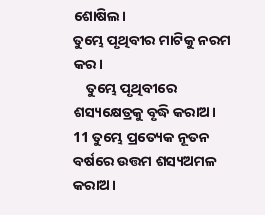ଶୋଷିଲ।
ତୁମ୍ଭେ ପୃଥିବୀର ମାଟିକୁ ନରମ କର।
    ତୁମ୍ଭେ ପୃଥିବୀରେ ଶସ୍ୟକ୍ଷେତ୍ରକୁ ବୃଦ୍ଧି କରାଅ।
11 ତୁମ୍ଭେ ପ୍ରତ୍ୟେକ ନୂତନ ବର୍ଷରେ ଉତ୍ତମ ଶସ୍ୟଅମଳ କରାଅ।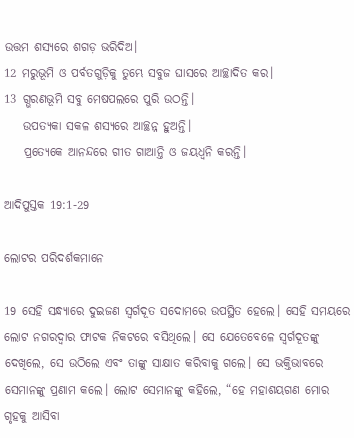ଉତ୍ତମ ଶସ୍ୟରେ ଶଗଡ଼ ଭରିଦିଅ।
12 ମରୁଭୂମି ଓ ପର୍ବତଗୁଡ଼ିକୁ ତୁମ୍ଭେ ସବୁଜ ଘାସରେ ଆଚ୍ଛାଦିତ କର।
13 ଗ୍ଭରଣଭୂମି ସବୁ ମେଷପଲରେ ପୁରି ଉଠନ୍ତି।
    ଉପତ୍ୟକା ସକଳ ଶସ୍ୟରେ ଆଚ୍ଛନ୍ନ ହୁଅନ୍ତି।
    ପ୍ରତ୍ୟେକେ ଆନନ୍ଦରେ ଗୀତ ଗାଆନ୍ତି ଓ ଜୟଧ୍ୱନି କରନ୍ତି।

ଆଦିପୁସ୍ତକ 19:1-29

ଲୋଟର ପରିଦର୍ଶକମାନେ

19 ସେହି ସନ୍ଧ୍ୟାରେ ଦୁଇଜଣ ସ୍ୱର୍ଗଦୂତ ସଦୋମରେ ଉପସ୍ଥିତ ହେଲେ। ସେହି ସମୟରେ ଲୋଟ ନଗରଦ୍ୱାର ଫାଟକ ନିକଟରେ ବସିଥିଲେ। ସେ ଯେତେବେଳେ ସ୍ୱର୍ଗଦୂତଙ୍କୁ ଦେଖିଲେ, ସେ ଉଠିଲେ ଏବଂ ତାଙ୍କୁ ସାକ୍ଷାତ କରିବାକୁ ଗଲେ। ସେ ଭକ୍ତିଭାବରେ ସେମାନଙ୍କୁ ପ୍ରଣାମ କଲେ। ଲୋଟ ସେମାନଙ୍କୁ କହିଲେ, “ହେ ମହାଶୟଗଣ ମୋର ଗୃହକୁ ଆସିବା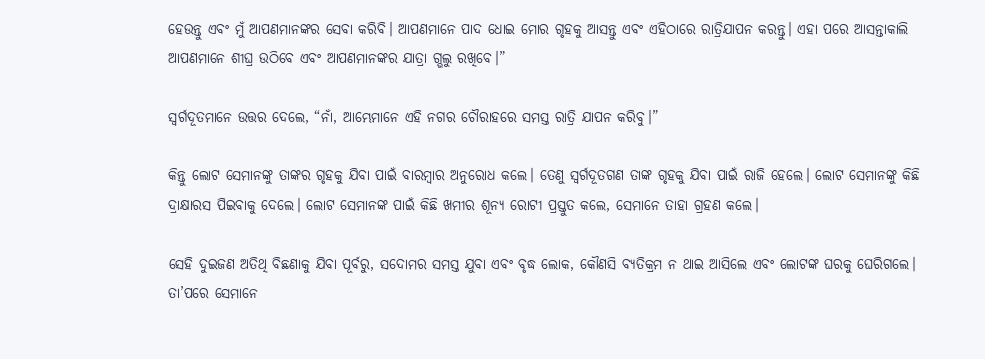ହେଉନ୍ତୁ ଏବଂ ମୁଁ ଆପଣମାନଙ୍କର ସେବା କରିବି। ଆପଣମାନେ ପାଦ ଧୋଇ ମୋର ଗୃହକୁ ଆସନ୍ତୁ ଏବଂ ଏହିଠାରେ ରାତ୍ରିଯାପନ କରନ୍ତୁ। ଏହା ପରେ ଆସନ୍ତାକାଲି ଆପଣମାନେ ଶୀଘ୍ର ଉଠିବେ ଏବଂ ଆପଣମାନଙ୍କର ଯାତ୍ରା ଗ୍ଭଲୁ ରଖିବେ।”

ସ୍ୱର୍ଗଦୂତମାନେ ଉତ୍ତର ଦେଲେ, “ନାଁ, ଆମ୍ଭେମାନେ ଏହି ନଗର ଚୌରାହରେ ସମସ୍ତ ରାତ୍ରି ଯାପନ କରିବୁ।”

କିନ୍ତୁ ଲୋଟ ସେମାନଙ୍କୁ ତାଙ୍କର ଗୃହକୁ ଯିବା ପାଇଁ ବାରମ୍ବାର ଅନୁରୋଧ କଲେ। ତେଣୁ ସ୍ୱର୍ଗଦୂତଗଣ ତାଙ୍କ ଗୃହକୁ ଯିବା ପାଇଁ ରାଜି ହେଲେ। ଲୋଟ ସେମାନଙ୍କୁ କିଛି ଦ୍ରାକ୍ଷାରସ ପିଇବାକୁ ଦେଲେ। ଲୋଟ ସେମାନଙ୍କ ପାଇଁ କିଛି ଖମୀର ଶୂନ୍ୟ ରୋଟୀ ପ୍ରସ୍ତୁତ କଲେ, ସେମାନେ ତାହା ଗ୍ରହଣ କଲେ।

ସେହି ଦୁଇଜଣ ଅତିଥି ବିଛଣାକୁ ଯିବା ପୂର୍ବରୁ, ସଦୋମର ସମସ୍ତ ଯୁବା ଏବଂ ବୃଦ୍ଧ ଲୋକ, କୌଣସି ବ୍ୟତିକ୍ରମ ନ ଥାଇ ଆସିଲେ ଏବଂ ଲୋଟଙ୍କ ଘରକୁ ଘେରିଗଲେ। ତା’ପରେ ସେମାନେ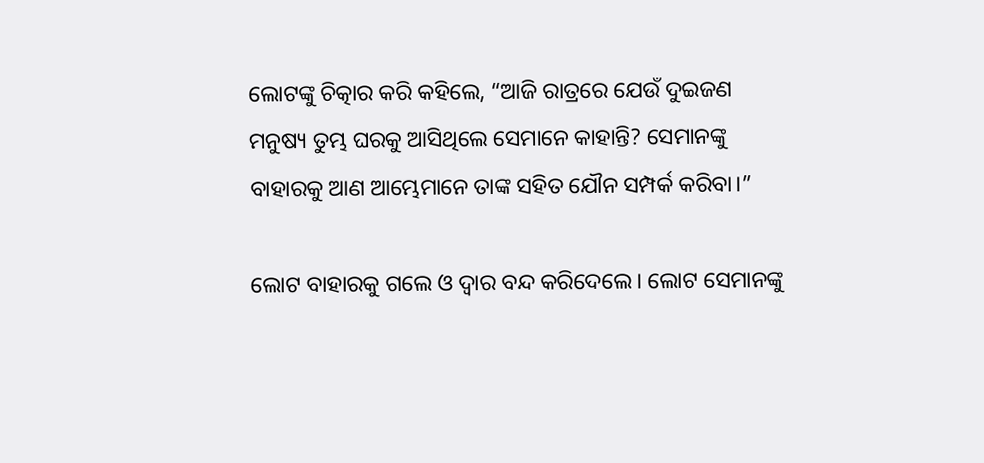ଲୋଟଙ୍କୁ ଚିତ୍କାର କରି କହିଲେ, “ଆଜି ରାତ୍ରରେ ଯେଉଁ ଦୁଇଜଣ ମନୁଷ୍ୟ ତୁମ୍ଭ ଘରକୁ ଆସିଥିଲେ ସେମାନେ କାହାନ୍ତି? ସେମାନଙ୍କୁ ବାହାରକୁ ଆଣ ଆମ୍ଭେମାନେ ତାଙ୍କ ସହିତ ଯୌନ ସମ୍ପର୍କ କରିବା।”

ଲୋଟ ବାହାରକୁ ଗଲେ ଓ ଦ୍ୱାର ବନ୍ଦ କରିଦେଲେ। ଲୋଟ ସେମାନଙ୍କୁ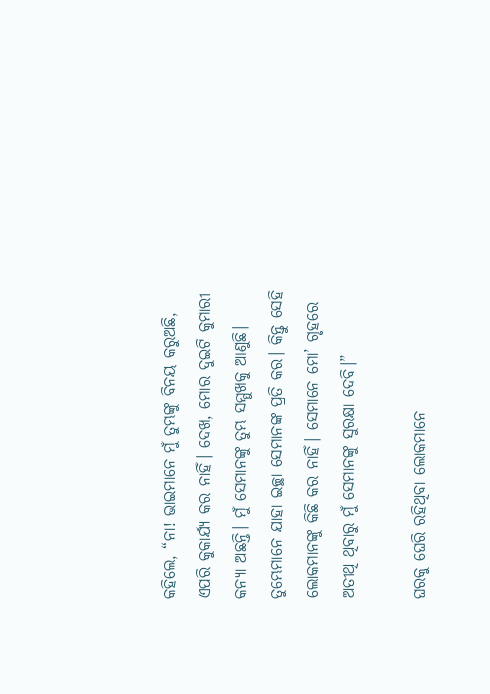କହିଲେ, “ନା! ଭାଇମାନେ ମୁଁ ତୁମ୍ଭଙ୍କୁ ବିନୟ କରୁଅଛି, ଏପରି କୁକାର୍ଯ୍ୟ କର ନାହିଁ। ଦେଖ, ମୋର ଦୁଇଟି କୁମାରୀ କନ୍ୟା ଅଛନ୍ତି। ମୁଁ ସେମାନଙ୍କୁ ତୁମ୍ଭ ସମ୍ମୁଖକୁ ଆଣୁଛି। ତୁମ୍ଭେମାନେ ଯାହା ଇଚ୍ଛା ସେମାନଙ୍କ ପ୍ରତି କର। କିନ୍ତୁ ସେହି ଲୋକମାନଙ୍କୁ କିଛି କର ନାହିଁ। ସେମାନେ ମୋ’ ଗୃହରେ ଅତୀଥି ଥିବାରୁ ମୁଁ ସେମାନଙ୍କୁ ସୁରକ୍ଷା ଦେବି।”

ଘରକୁ ଘେରି ରହିଥିବା ଲୋକମାନେ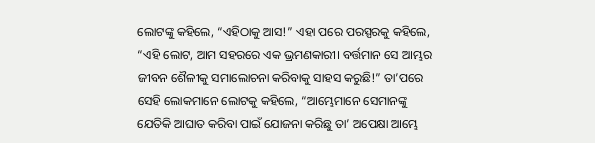ଲୋଟଙ୍କୁ କହିଲେ, “ଏହିଠାକୁ ଆସ!” ଏହା ପରେ ପରସ୍ପରକୁ କହିଲେ, “ଏହି ଲୋଟ, ଆମ ସହରରେ ଏକ ଭ୍ରମଣକାରୀ। ବର୍ତ୍ତମାନ ସେ ଆମ୍ଭର ଜୀବନ ଶୈଳୀକୁ ସମାଲୋଚନା କରିବାକୁ ସାହସ କରୁଛି!” ତା’ପରେ ସେହି ଲୋକମାନେ ଲୋଟକୁ କହିଲେ, “ଆମ୍ଭେମାନେ ସେମାନଙ୍କୁ ଯେତିକି ଆଘାତ କରିବା ପାଇଁ ଯୋଜନା କରିଛୁ ତା’ ଅପେକ୍ଷା ଆମ୍ଭେ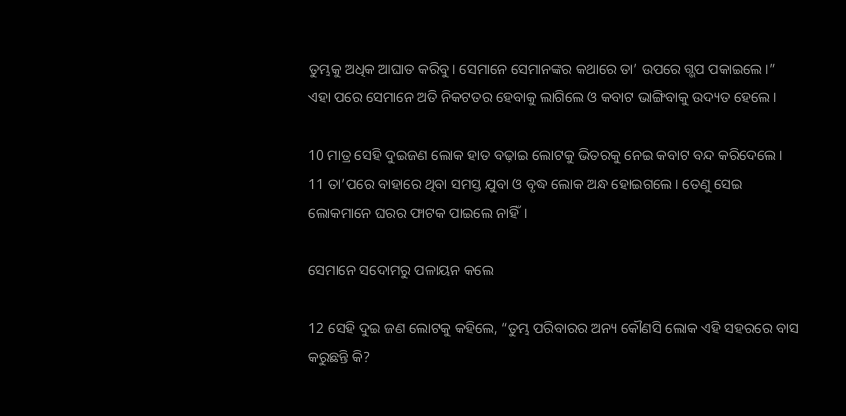ତୁମ୍ଭକୁ ଅଧିକ ଆଘାତ କରିବୁ। ସେମାନେ ସେମାନଙ୍କର କଥାରେ ତା’ ଉପରେ ଗ୍ଭପ ପକାଇଲେ।” ଏହା ପରେ ସେମାନେ ଅତି ନିକଟତର ହେବାକୁ ଲାଗିଲେ ଓ କବାଟ ଭାଙ୍ଗିବାକୁ ଉଦ୍ୟତ ହେଲେ।

10 ମାତ୍ର ସେହି ଦୁଇଜଣ ଲୋକ ହାତ ବଢ଼ାଇ ଲୋଟକୁ ଭିତରକୁ ନେଇ କବାଟ ବନ୍ଦ କରିଦେଲେ। 11 ତା’ପରେ ବାହାରେ ଥିବା ସମସ୍ତ ଯୁବା ଓ ବୃଦ୍ଧ ଲୋକ ଅନ୍ଧ ହୋଇଗଲେ। ତେଣୁ ସେଇ ଲୋକମାନେ ଘରର ଫାଟକ ପାଇଲେ ନାହିଁ।

ସେମାନେ ସଦୋମରୁ ପଳାୟନ କଲେ

12 ସେହି ଦୁଇ ଜଣ ଲୋଟକୁ କହିଲେ, “ତୁମ୍ଭ ପରିବାରର ଅନ୍ୟ କୌଣସି ଲୋକ ଏହି ସହରରେ ବାସ କରୁଛନ୍ତି କି?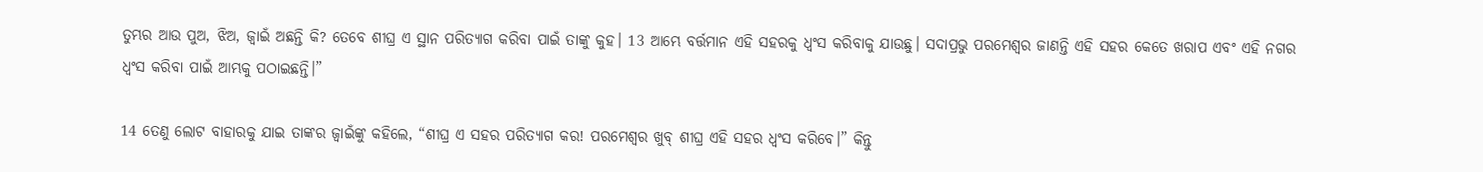ତୁମ୍ଭର ଆଉ ପୁଅ, ଝିଅ, ଜ୍ୱାଇଁ ଅଛନ୍ତି କି? ତେବେ ଶୀଘ୍ର ଏ ସ୍ଥାନ ପରିତ୍ୟାଗ କରିବା ପାଇଁ ତାଙ୍କୁ କୁହ। 13 ଆମ୍ଭେ ବର୍ତ୍ତମାନ ଏହି ସହରକୁ ଧ୍ୱଂସ କରିବାକୁ ଯାଉଛୁ। ସଦାପ୍ରଭୁ ପରମେଶ୍ୱର ଜାଣନ୍ତି ଏହି ସହର କେତେ ଖରାପ ଏବଂ ଏହି ନଗର ଧ୍ୱଂସ କରିବା ପାଇଁ ଆମ୍ଭକୁ ପଠାଇଛନ୍ତି।”

14 ତେଣୁ ଲୋଟ ବାହାରକୁ ଯାଇ ତାଙ୍କର ଜ୍ୱାଇଁଙ୍କୁ କହିଲେ, “ଶୀଘ୍ର ଏ ସହର ପରିତ୍ୟାଗ କର! ପରମେଶ୍ୱର ଖୁବ୍ ଶୀଘ୍ର ଏହି ସହର ଧ୍ୱଂସ କରିବେ।” କିନ୍ତୁ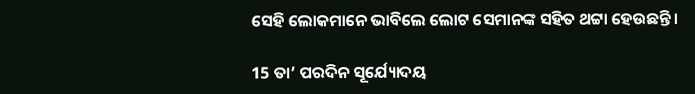ସେହି ଲୋକମାନେ ଭାବିଲେ ଲୋଟ ସେମାନଙ୍କ ସହିତ ଥଟ୍ଟା ହେଉଛନ୍ତି।

15 ତା’ ପରଦିନ ସୂର୍ଯ୍ୟୋଦୟ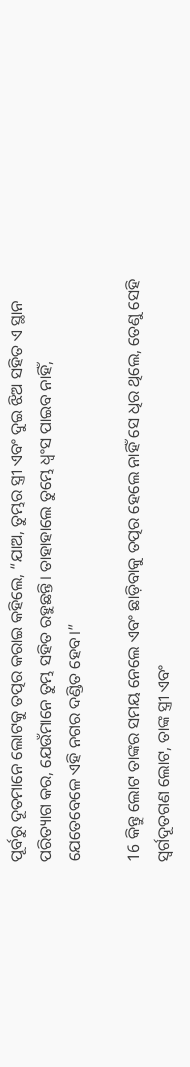ପୂର୍ବରୁ ଦୂତମାନେ ଲୋଟକୁ ତତ୍ପର କରାଇ କହିଲେ, “ଯାଅ, ତୁମ୍ଭର ସ୍ତ୍ରୀ ଏବଂ ଦୁଇ ଝିଅ ସହିତ ଏ ସ୍ଥାନ ପରିତ୍ୟାଗ କର, ଯେଉଁମାନେ ତୁମ୍ଭ ସହିତ ରହୁଛନ୍ତି। ତାହାହାଲେ ତୁମ୍ଭେ ଧ୍ୱଂସ ପାଇବ ନାହିଁ, ଯେତେବେଳେ ଏହି ନଗର ଦଣ୍ଡିତ ହେବ।”

16 କିନ୍ତୁ ଲୋଟ ତାଙ୍କର ସମୟ ନେଲେ ଏବଂ ଛାଡ଼ିବାକୁ ତତ୍ପର ହେଲେ ନାହିଁ ସେ ଧିର ଥିଲେ, ତେଣୁ ସେହି ସ୍ୱର୍ଗଦୂତଗଣ ଲୋଟ, ତାଙ୍କ ସ୍ତ୍ରୀ ଏବଂ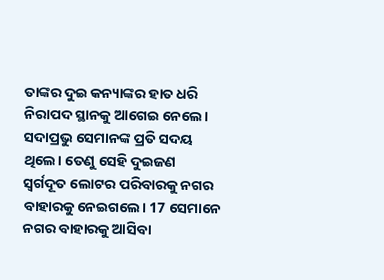ତାଙ୍କର ଦୁଇ କନ୍ୟାଙ୍କର ହାତ ଧରି ନିରାପଦ ସ୍ଥାନକୁ ଆଗେଇ ନେଲେ। ସଦାପ୍ରଭୁ ସେମାନଙ୍କ ପ୍ରତି ସଦୟ ଥିଲେ। ତେଣୁ ସେହି ଦୁଇଜଣ ସ୍ୱର୍ଗଦୂତ ଲୋଟର ପରିବାରକୁ ନଗର ବାହାରକୁ ନେଇଗଲେ। 17 ସେମାନେ ନଗର ବାହାରକୁ ଆସିବା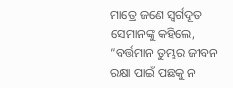ମାତ୍ରେ ଜଣେ ସ୍ୱର୍ଗଦୂତ ସେମାନଙ୍କୁ କହିଲେ, “ବର୍ତ୍ତମାନ ତୁମ୍ଭର ଜୀବନ ରକ୍ଷା ପାଇଁ ପଛକୁ ନ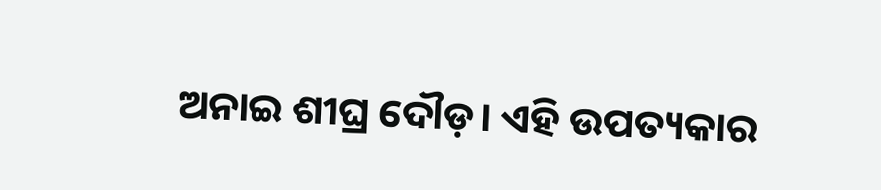ଅନାଇ ଶୀଘ୍ର ଦୌଡ଼। ଏହି ଉପତ୍ୟକାର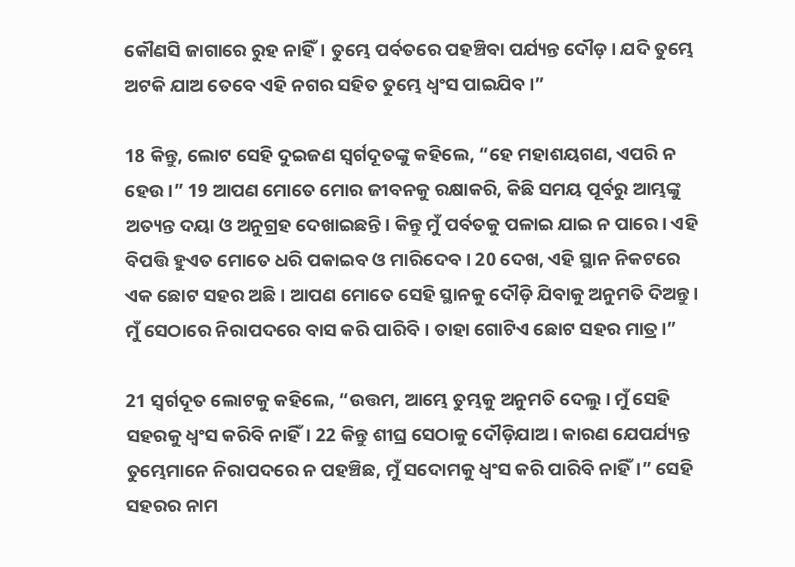କୌଣସି ଜାଗାରେ ରୁହ ନାହିଁ। ତୁମ୍ଭେ ପର୍ବତରେ ପହଞ୍ଚିବା ପର୍ଯ୍ୟନ୍ତ ଦୌଡ଼। ଯଦି ତୁମ୍ଭେ ଅଟକି ଯାଅ ତେବେ ଏହି ନଗର ସହିତ ତୁମ୍ଭେ ଧ୍ୱଂସ ପାଇଯିବ।”

18 କିନ୍ତୁ, ଲୋଟ ସେହି ଦୁଇଜଣ ସ୍ୱର୍ଗଦୂତଙ୍କୁ କହିଲେ, “ହେ ମହାଶୟଗଣ, ଏପରି ନ ହେଉ।” 19 ଆପଣ ମୋତେ ମୋର ଜୀବନକୁ ରକ୍ଷାକରି, କିଛି ସମୟ ପୂର୍ବରୁ ଆମ୍ଭଙ୍କୁ ଅତ୍ୟନ୍ତ ଦୟା ଓ ଅନୁଗ୍ରହ ଦେଖାଇଛନ୍ତି। କିନ୍ତୁ ମୁଁ ପର୍ବତକୁ ପଳାଇ ଯାଇ ନ ପାରେ। ଏହି ବିପତ୍ତି ହୁଏତ ମୋତେ ଧରି ପକାଇବ ଓ ମାରିଦେବ। 20 ଦେଖ, ଏହି ସ୍ଥାନ ନିକଟରେ ଏକ ଛୋଟ ସହର ଅଛି। ଆପଣ ମୋତେ ସେହି ସ୍ଥାନକୁ ଦୌଡ଼ି ଯିବାକୁ ଅନୁମତି ଦିଅନ୍ତୁ। ମୁଁ ସେଠାରେ ନିରାପଦରେ ବାସ କରି ପାରିବି। ତାହା ଗୋଟିଏ ଛୋଟ ସହର ମାତ୍ର।”

21 ସ୍ୱର୍ଗଦୂତ ଲୋଟକୁ କହିଲେ, “ଉତ୍ତମ, ଆମ୍ଭେ ତୁମ୍ଭକୁ ଅନୁମତି ଦେଲୁ। ମୁଁ ସେହି ସହରକୁ ଧ୍ୱଂସ କରିବି ନାହିଁ। 22 କିନ୍ତୁ ଶୀଘ୍ର ସେଠାକୁ ଦୌଡ଼ିଯାଅ। କାରଣ ଯେପର୍ଯ୍ୟନ୍ତ ତୁମ୍ଭେମାନେ ନିରାପଦରେ ନ ପହଞ୍ଚିଛ, ମୁଁ ସଦୋମକୁ ଧ୍ୱଂସ କରି ପାରିବି ନାହିଁ।” ସେହି ସହରର ନାମ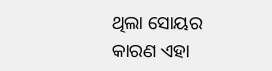ଥିଲା ସୋୟର କାରଣ ଏହା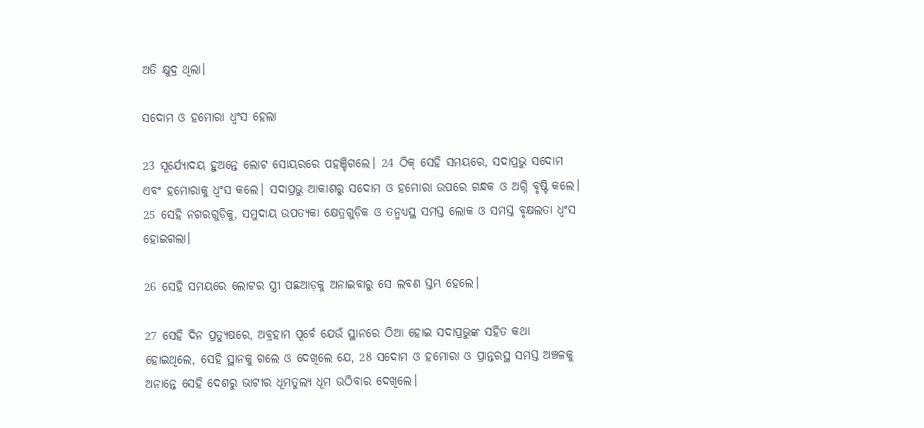ଅତି କ୍ଷୁଦ୍ର ଥିଲା।

ସଦୋମ ଓ ହମୋରା ଧ୍ୱଂସ ହେଲା

23 ସୂର୍ଯ୍ୟୋଦୟ ହୁଅନ୍ତେ ଲୋଟ ସୋୟରରେ ପହଞ୍ଚିଗଲେ। 24 ଠିକ୍ ସେହି ସମୟରେ, ସଦାପ୍ରଭୁ ସଦୋମ ଏବଂ ହମୋରାକୁ ଧ୍ୱଂସ କଲେ। ସଦାପ୍ରଭୁ ଆକାଶରୁ ସଦୋମ ଓ ହମୋରା ଉପରେ ଗନ୍ଧକ ଓ ଅଗ୍ନି ବୃଷ୍ଟି କଲେ। 25 ସେହି ନଗରଗୁଡ଼ିକୁ, ସମୁଦାୟ ଉପତ୍ୟକା କ୍ଷେତ୍ରଗୁଡ଼ିକ ଓ ତନ୍ମଧ୍ୟସ୍ଥ ସମସ୍ତ ଲୋକ ଓ ସମସ୍ତ ବୃକ୍ଷଲତା ଧ୍ୱଂସ ହୋଇଗଲା।

26 ସେହି ସମୟରେ ଲୋଟର ସ୍ତ୍ରୀ ପଛଆଡ଼କୁ ଅନାଇବାରୁ ସେ ଲବଣ ସ୍ତମ୍ଭ ହେଲେ।

27 ସେହି ଦିନ ପ୍ରତ୍ୟୁଷରେ, ଅବ୍ରହାମ ପୂର୍ବେ ଯେଉଁ ସ୍ଥାନରେ ଠିଆ ହୋଇ ସଦାପ୍ରଭୁଙ୍କ ସହିତ କଥା ହୋଇଥିଲେ, ସେହି ସ୍ଥାନକୁ ଗଲେ ଓ ଦେଖିଲେ ଯେ, 28 ସଦୋମ ଓ ହମୋରା ଓ ପ୍ରାନ୍ତରସ୍ଥ ସମସ୍ତ ଅଞ୍ଚଳକୁ ଅନାନ୍ତେ ସେହି ଦେଶରୁ ଭାଟୀର ଧୂମତୁଲ୍ୟ ଧୂମ ଉଠିବାର ଦେଖିଲେ।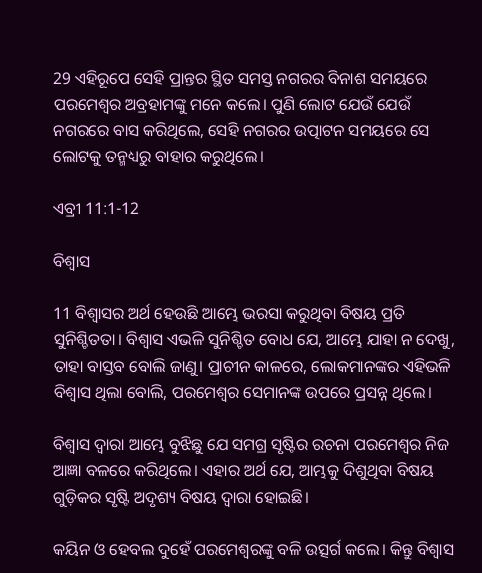29 ଏହିରୂପେ ସେହି ପ୍ରାନ୍ତର ସ୍ଥିତ ସମସ୍ତ ନଗରର ବିନାଶ ସମୟରେ ପରମେଶ୍ୱର ଅବ୍ରହାମଙ୍କୁ ମନେ କଲେ। ପୁଣି ଲୋଟ ଯେଉଁ ଯେଉଁ ନଗରରେ ବାସ କରିଥିଲେ, ସେହି ନଗରର ଉତ୍ପାଟନ ସମୟରେ ସେ ଲୋଟକୁ ତନ୍ମଧ୍ୟରୁ ବାହାର କରୁଥିଲେ।

ଏବ୍ରୀ 11:1-12

ବିଶ୍ୱାସ

11 ବିଶ୍ୱାସର ଅର୍ଥ ହେଉଛି ଆମ୍ଭେ ଭରସା କରୁଥିବା ବିଷୟ ପ୍ରତି ସୁନିଶ୍ଚିତତା। ବିଶ୍ୱାସ ଏଭଳି ସୁନିଶ୍ଚିତ ବୋଧ ଯେ, ଆମ୍ଭେ ଯାହା ନ ଦେଖୁ, ତାହା ବାସ୍ତବ ବୋଲି ଜାଣୁ। ପ୍ରାଚୀନ କାଳରେ, ଲୋକମାନଙ୍କର ଏହିଭଳି ବିଶ୍ୱାସ ଥିଲା ବୋଲି, ପରମେଶ୍ୱର ସେମାନଙ୍କ ଉପରେ ପ୍ରସନ୍ନ ଥିଲେ।

ବିଶ୍ୱାସ ଦ୍ୱାରା ଆମ୍ଭେ ବୁଝିଛୁ ଯେ ସମଗ୍ର ସୃଷ୍ଟିର ରଚନା ପରମେଶ୍ୱର ନିଜ ଆଜ୍ଞା ବଳରେ କରିଥିଲେ। ଏହାର ଅର୍ଥ ଯେ, ଆମ୍ଭକୁ ଦିଶୁଥିବା ବିଷୟ ଗୁଡ଼ିକର ସୃଷ୍ଟି ଅଦୃଶ୍ୟ ବିଷୟ ଦ୍ୱାରା ହୋଇଛି।

କୟିନ ଓ ହେବଲ ଦୁହେଁ ପରମେଶ୍ୱରଙ୍କୁ ବଳି ଉତ୍ସର୍ଗ କଲେ। କିନ୍ତୁ ବିଶ୍ୱାସ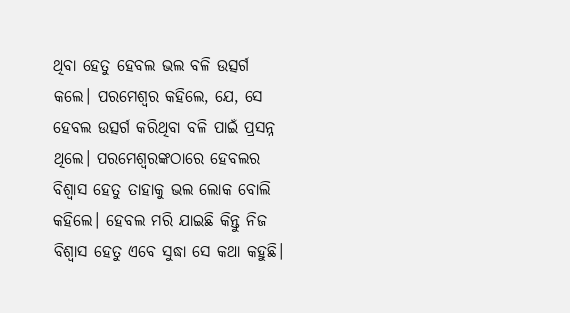ଥିବା ହେତୁ ହେବଲ ଭଲ ବଳି ଉତ୍ସର୍ଗ କଲେ। ପରମେଶ୍ୱର କହିଲେ, ଯେ, ସେ ହେବଲ ଉତ୍ସର୍ଗ କରିଥିବା ବଳି ପାଇଁ ପ୍ରସନ୍ନ ଥିଲେ। ପରମେଶ୍ୱରଙ୍କଠାରେ ହେବଲର ବିଶ୍ୱାସ ହେତୁ ତାହାକୁ ଭଲ ଲୋକ ବୋଲି କହିଲେ। ହେବଲ ମରି ଯାଇଛି କିନ୍ତୁ ନିଜ ବିଶ୍ୱାସ ହେତୁ ଏବେ ସୁଦ୍ଧା ସେ କଥା କହୁଛି।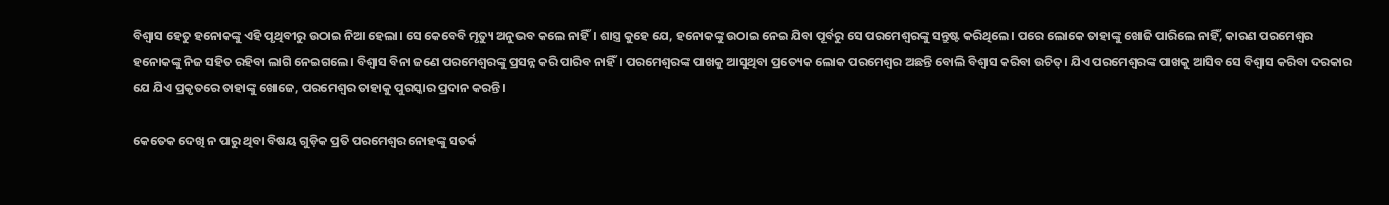ବିଶ୍ୱାସ ହେତୁ ହନୋକଙ୍କୁ ଏହି ପୃଥିବୀରୁ ଉଠାଇ ନିଆ ହେଲା। ସେ କେବେବି ମୃତ୍ୟୁ ଅନୁଭବ କଲେ ନାହିଁ। ଶାସ୍ତ୍ର କୁହେ ଯେ, ହନୋକଙ୍କୁ ଉଠାଇ ନେଇ ଯିବା ପୂର୍ବରୁ ସେ ପରମେଶ୍ୱରଙ୍କୁ ସନ୍ତୁଷ୍ଟ କରିଥିଲେ। ପରେ ଲୋକେ ତାହାଙ୍କୁ ଖୋଜି ପାରିଲେ ନାହିଁ, କାରଣ ପରମେଶ୍ୱର ହନୋକଙ୍କୁ ନିଜ ସହିତ ରହିବା ଲାଗି ନେଇଗଲେ। ବିଶ୍ୱାସ ବିନା ଜଣେ ପରମେଶ୍ୱରଙ୍କୁ ପ୍ରସନ୍ନ କରି ପାରିବ ନାହିଁ। ପରମେଶ୍ୱରଙ୍କ ପାଖକୁ ଆସୁଥିବା ପ୍ରତ୍ୟେକ ଲୋକ ପରମେଶ୍ୱର ଅଛନ୍ତି ବୋଲି ବିଶ୍ୱାସ କରିବା ଉଚିତ୍। ଯିଏ ପରମେଶ୍ୱରଙ୍କ ପାଖକୁ ଆସିବ ସେ ବିଶ୍ୱାସ କରିବା ଦରକାର ଯେ ଯିଏ ପ୍ରକୃତରେ ତାହାଙ୍କୁ ଖୋଜେ, ପରମେଶ୍ୱର ତାହାକୁ ପୁରସ୍କାର ପ୍ରଦାନ କରନ୍ତି।

କେତେକ ଦେଖି ନ ପାରୁ ଥିବା ବିଷୟ ଗୁଡ଼ିକ ପ୍ରତି ପରମେଶ୍ୱର ନୋହଙ୍କୁ ସତର୍କ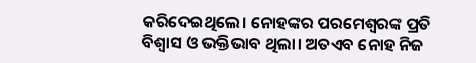କରିଦେଇଥିଲେ। ନୋହଙ୍କର ପରମେଶ୍ୱରଙ୍କ ପ୍ରତି ବିଶ୍ୱାସ ଓ ଭକ୍ତିଭାବ ଥିଲା। ଅତଏବ ନୋହ ନିଜ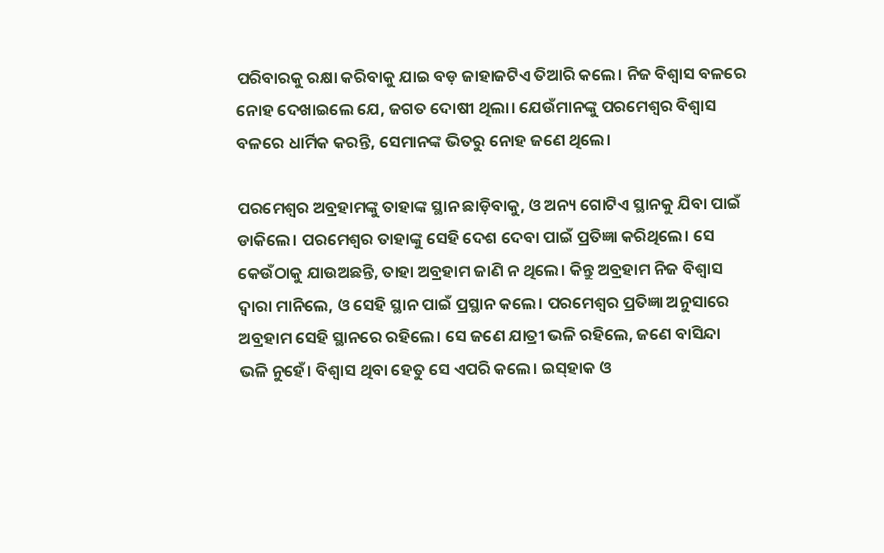ପରିବାରକୁ ରକ୍ଷା କରିବାକୁ ଯାଇ ବଡ଼ ଜାହାଜଟିଏ ତିଆରି କଲେ। ନିଜ ବିଶ୍ୱାସ ବଳରେ ନୋହ ଦେଖାଇଲେ ଯେ, ଜଗତ ଦୋଷୀ ଥିଲା। ଯେଉଁମାନଙ୍କୁ ପରମେଶ୍ୱର ବିଶ୍ୱାସ ବଳରେ ଧାର୍ମିକ କରନ୍ତି, ସେମାନଙ୍କ ଭିତରୁ ନୋହ ଜଣେ ଥିଲେ।

ପରମେଶ୍ୱର ଅବ୍ରହାମଙ୍କୁ ତାହାଙ୍କ ସ୍ଥାନ ଛାଡ଼ିବାକୁ, ଓ ଅନ୍ୟ ଗୋଟିଏ ସ୍ଥାନକୁ ଯିବା ପାଇଁ ଡାକିଲେ। ପରମେଶ୍ୱର ତାହାଙ୍କୁ ସେହି ଦେଶ ଦେବା ପାଇଁ ପ୍ରତିଜ୍ଞା କରିଥିଲେ। ସେ କେଉଁଠାକୁ ଯାଉଅଛନ୍ତି, ତାହା ଅବ୍ରହାମ ଜାଣି ନ ଥିଲେ। କିନ୍ତୁ ଅବ୍ରହାମ ନିଜ ବିଶ୍ୱାସ ଦ୍ୱାରା ମାନିଲେ, ଓ ସେହି ସ୍ଥାନ ପାଇଁ ପ୍ରସ୍ଥାନ କଲେ। ପରମେଶ୍ୱର ପ୍ରତିଜ୍ଞା ଅନୁସାରେ ଅବ୍ରହାମ ସେହି ସ୍ଥାନରେ ରହିଲେ। ସେ ଜଣେ ଯାତ୍ରୀ ଭଳି ରହିଲେ, ଜଣେ ବାସିନ୍ଦା ଭଳି ନୁହେଁ। ବିଶ୍ୱାସ ଥିବା ହେତୁ ସେ ଏପରି କଲେ। ଇସ୍‌ହାକ ଓ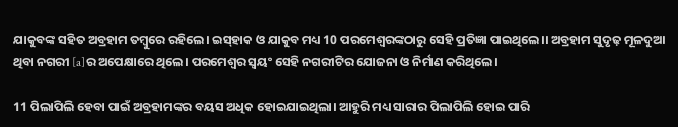ଯାକୁବଙ୍କ ସହିତ ଅବ୍ରହାମ ତମ୍ବୁରେ ରହିଲେ। ଇସ୍‌ହାକ ଓ ଯାକୁବ ମଧ୍ୟ 10 ପରମେଶ୍ୱରଙ୍କଠାରୁ ସେହି ପ୍ରତିଜ୍ଞା ପାଇଥିଲେ।। ଅବ୍ରହାମ ସୁଦୃଢ଼ ମୂଳଦୁଆ ଥିବା ନଗରୀ [a]ର ଅପେକ୍ଷାରେ ଥିଲେ। ପରମେଶ୍ୱର ସ୍ୱୟଂ ସେହି ନଗରୀଟିର ଯୋଜନା ଓ ନିର୍ମାଣ କରିଥିଲେ।

11 ପିଲାପିଲି ହେବା ପାଇଁ ଅବ୍ରହାମଙ୍କର ବୟସ ଅଧିକ ହୋଇଯାଇଥିଲା। ଆହୁରି ମଧ୍ୟ ସାରାର ପିଲାପିଲି ହୋଇ ପାରି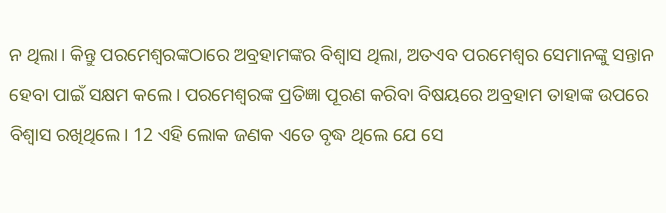ନ ଥିଲା। କିନ୍ତୁ ପରମେଶ୍ୱରଙ୍କଠାରେ ଅବ୍ରହାମଙ୍କର ବିଶ୍ୱାସ ଥିଲା, ଅତଏବ ପରମେଶ୍ୱର ସେମାନଙ୍କୁ ସନ୍ତାନ ହେବା ପାଇଁ ସକ୍ଷମ କଲେ। ପରମେଶ୍ୱରଙ୍କ ପ୍ରତିଜ୍ଞା ପୂରଣ କରିବା ବିଷୟରେ ଅବ୍ରହାମ ତାହାଙ୍କ ଉପରେ ବିଶ୍ୱାସ ରଖିଥିଲେ। 12 ଏହି ଲୋକ ଜଣକ ଏତେ ବୃଦ୍ଧ ଥିଲେ ଯେ ସେ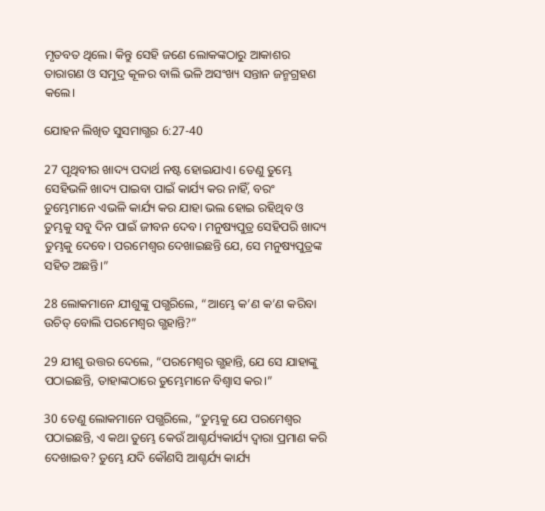ମୃତବତ ଥିଲେ। କିନ୍ତୁ ସେହି ଜଣେ ଲୋକଙ୍କଠାରୁ ଆକାଶର ତାରାଗଣ ଓ ସମୁଦ୍ର କୂଳର ବାଲି ଭଳି ଅସଂଖ୍ୟ ସନ୍ତାନ ଜନ୍ମଗ୍ରହଣ କଲେ।

ଯୋହନ ଲିଖିତ ସୁସମାଗ୍ଭର 6:27-40

27 ପୃଥିବୀର ଖାଦ୍ୟ ପଦାର୍ଥ ନଷ୍ଟ ହୋଇଯାଏ। ତେଣୁ ତୁମ୍ଭେ ସେହିଭଳି ଖାଦ୍ୟ ପାଇବା ପାଇଁ କାର୍ଯ୍ୟ କର ନାହିଁ, ବରଂ ତୁମ୍ଭେମାନେ ଏଭଳି କାର୍ଯ୍ୟ କର ଯାହା ଭଲ ହୋଇ ରହିଥିବ ଓ ତୁମ୍ଭକୁ ସବୁ ଦିନ ପାଇଁ ଜୀବନ ଦେବ। ମନୁଷ୍ୟପୁତ୍ର ସେହିପରି ଖାଦ୍ୟ ତୁମ୍ଭକୁ ଦେବେ। ପରମେଶ୍ୱର ଦେଖାଇଛନ୍ତି ଯେ, ସେ ମନୁଷ୍ୟପୁତ୍ରଙ୍କ ସହିତ ଅଛନ୍ତି।”

28 ଲୋକମାନେ ଯୀଶୁଙ୍କୁ ପଗ୍ଭରିଲେ, “ଆମ୍ଭେ କ’ଣ କ’ଣ କରିବା ଉଚିତ୍ ବୋଲି ପରମେଶ୍ୱର ଗ୍ଭହାନ୍ତି?”

29 ଯୀଶୁ ଉତ୍ତର ଦେଲେ, “ପରମେଶ୍ୱର ଗ୍ଭହାନ୍ତି, ଯେ ସେ ଯାହାଙ୍କୁ ପଠାଇଛନ୍ତି, ତାହାଙ୍କଠାରେ ତୁମ୍ଭେମାନେ ବିଶ୍ୱାସ କର।”

30 ତେଣୁ ଲୋକମାନେ ପଗ୍ଭରିଲେ, “ତୁମ୍ଭକୁ ଯେ ପରମେଶ୍ୱର ପଠାଇଛନ୍ତି, ଏ କଥା ତୁମ୍ଭେ କେଉଁ ଆଶ୍ଚର୍ଯ୍ୟକାର୍ଯ୍ୟ ଦ୍ୱାରା ପ୍ରମାଣ କରି ଦେଖାଇବ? ତୁମ୍ଭେ ଯଦି କୌଣସି ଆଶ୍ଚର୍ଯ୍ୟ କାର୍ଯ୍ୟ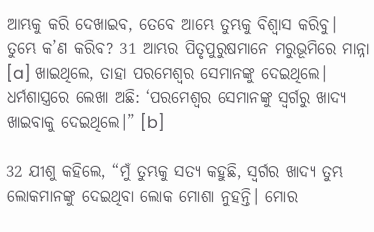ଆମ୍ଭକୁ କରି ଦେଖାଇବ, ତେବେ ଆମ୍ଭେ ତୁମ୍ଭକୁ ବିଶ୍ୱାସ କରିବୁ। ତୁମ୍ଭେ କ’ଣ କରିବ? 31 ଆମ୍ଭର ପିତୃପୁରୁଷମାନେ ମରୁଭୂମିରେ ମାନ୍ନା [a] ଖାଇଥିଲେ, ତାହା ପରମେଶ୍ୱର ସେମାନଙ୍କୁ ଦେଇଥିଲେ। ଧର୍ମଶାସ୍ତ୍ରରେ ଲେଖା ଅଛି: ‘ପରମେଶ୍ୱର ସେମାନଙ୍କୁ ସ୍ୱର୍ଗରୁ ଖାଦ୍ୟ ଖାଇବାକୁ ଦେଇଥିଲେ।” [b]

32 ଯୀଶୁ କହିଲେ, “ମୁଁ ତୁମ୍ଭକୁ ସତ୍ୟ କହୁଛି, ସ୍ୱର୍ଗର ଖାଦ୍ୟ ତୁମ୍ଭ ଲୋକମାନଙ୍କୁ ଦେଇଥିବା ଲୋକ ମୋଶା ନୁହନ୍ତି। ମୋର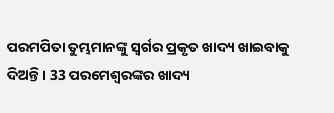ପରମପିତା ତୁମ୍ଭମାନଙ୍କୁ ସ୍ୱର୍ଗର ପ୍ରକୃତ ଖାଦ୍ୟ ଖାଇବାକୁ ଦିଅନ୍ତି। 33 ପରମେଶ୍ୱରଙ୍କର ଖାଦ୍ୟ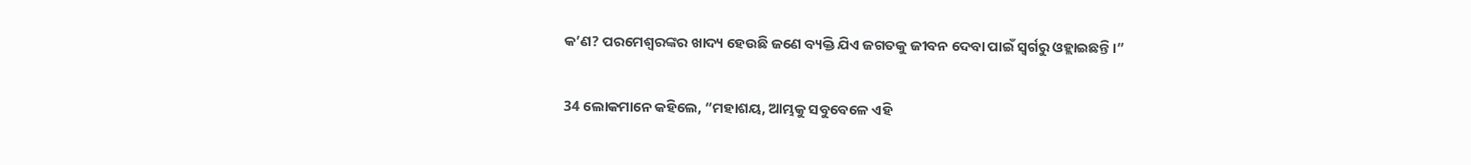କ’ଣ? ପରମେଶ୍ୱରଙ୍କର ଖାଦ୍ୟ ହେଉଛି ଜଣେ ବ୍ୟକ୍ତି ଯିଏ ଜଗତକୁ ଜୀବନ ଦେବା ପାଇଁ ସ୍ୱର୍ଗରୁ ଓହ୍ଲାଇଛନ୍ତି।”

34 ଲୋକମାନେ କହିଲେ, “ମହାଶୟ, ଆମ୍ଭକୁ ସବୁବେଳେ ଏହି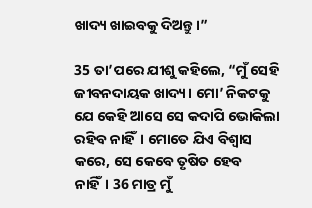ଖାଦ୍ୟ ଖାଇବକୁ ଦିଅନ୍ତୁ।”

35 ତା’ପରେ ଯୀଶୁ କହିଲେ, “ମୁଁ ସେହି ଜୀବନଦାୟକ ଖାଦ୍ୟ। ମୋ’ ନିକଟକୁ ଯେ କେହି ଆସେ ସେ କଦାପି ଭୋକିଲା ରହିବ ନାହିଁ। ମୋତେ ଯିଏ ବିଶ୍ୱାସ କରେ, ସେ କେବେ ତୃଷିତ ହେବ ନାହିଁ। 36 ମାତ୍ର ମୁଁ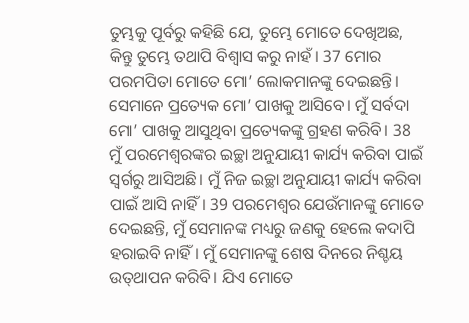ତୁମ୍ଭକୁ ପୂର୍ବରୁ କହିଛି ଯେ, ତୁମ୍ଭେ ମୋତେ ଦେଖିଅଛ, କିନ୍ତୁ ତୁମ୍ଭେ ତଥାପି ବିଶ୍ୱାସ କରୁ ନାହଁ। 37 ମୋର ପରମପିତା ମୋତେ ମୋ’ ଲୋକମାନଙ୍କୁ ଦେଇଛନ୍ତି। ସେମାନେ ପ୍ରତ୍ୟେକ ମୋ’ ପାଖକୁ ଆସିବେ। ମୁଁ ସର୍ବଦା ମୋ’ ପାଖକୁ ଆସୁଥିବା ପ୍ରତ୍ୟେକଙ୍କୁ ଗ୍ରହଣ କରିବି। 38 ମୁଁ ପରମେଶ୍ୱରଙ୍କର ଇଚ୍ଛା ଅନୁଯାୟୀ କାର୍ଯ୍ୟ କରିବା ପାଇଁ ସ୍ୱର୍ଗରୁ ଆସିଅଛି। ମୁଁ ନିଜ ଇଚ୍ଛା ଅନୁଯାୟୀ କାର୍ଯ୍ୟ କରିବା ପାଇଁ ଆସି ନାହିଁ। 39 ପରମେଶ୍ୱର ଯେଉଁମାନଙ୍କୁ ମୋତେ ଦେଇଛନ୍ତି, ମୁଁ ସେମାନଙ୍କ ମଧ୍ୟରୁ ଜଣକୁ ହେଲେ କଦାପି ହରାଇବି ନାହିଁ। ମୁଁ ସେମାନଙ୍କୁ ଶେଷ ଦିନରେ ନିଶ୍ଚୟ ଉ‌ତ୍‌ଥାପନ କରିବି। ଯିଏ ମୋତେ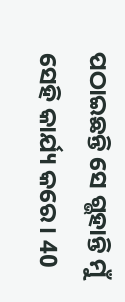ପଠାଇଛନ୍ତି ସେ ଗ୍ଭହାନ୍ତି ମୁଁ ସେହି କାର୍ଯ୍ୟ କରେ। 40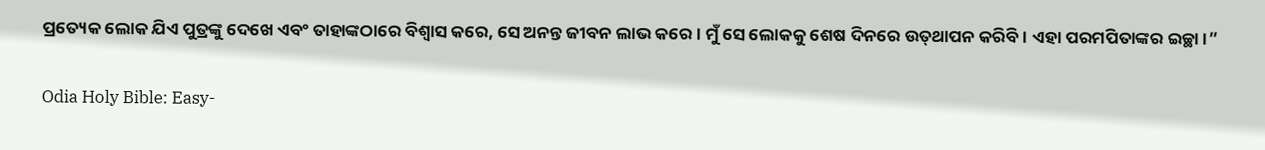ପ୍ରତ୍ୟେକ ଲୋକ ଯିଏ ପୁତ୍ରଙ୍କୁ ଦେଖେ ଏବଂ ତାହାଙ୍କଠାରେ ବିଶ୍ୱାସ କରେ, ସେ ଅନନ୍ତ ଜୀବନ ଲାଭ କରେ। ମୁଁ ସେ ଲୋକକୁ ଶେଷ ଦିନରେ ଉ‌ତ୍‌ଥାପନ କରିବି। ଏହା ପରମପିତାଙ୍କର ଇଚ୍ଛା।”

Odia Holy Bible: Easy-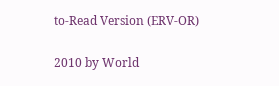to-Read Version (ERV-OR)

2010 by World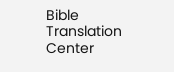Bible Translation Center